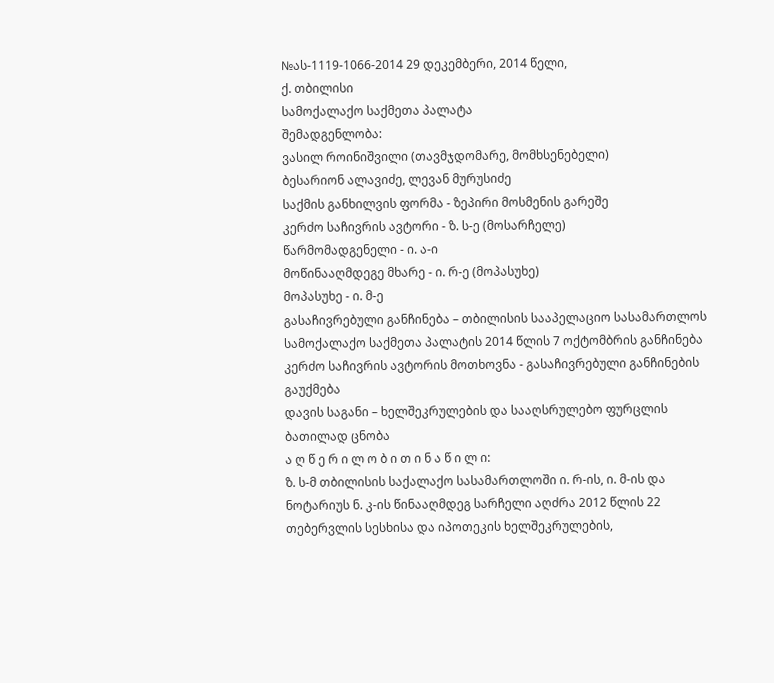№ას-1119-1066-2014 29 დეკემბერი, 2014 წელი,
ქ. თბილისი
სამოქალაქო საქმეთა პალატა
შემადგენლობა:
ვასილ როინიშვილი (თავმჯდომარე, მომხსენებელი)
ბესარიონ ალავიძე, ლევან მურუსიძე
საქმის განხილვის ფორმა - ზეპირი მოსმენის გარეშე
კერძო საჩივრის ავტორი - ზ. ს-ე (მოსარჩელე)
წარმომადგენელი - ი. ა-ი
მოწინააღმდეგე მხარე - ი. რ-ე (მოპასუხე)
მოპასუხე - ი. მ-ე
გასაჩივრებული განჩინება – თბილისის სააპელაციო სასამართლოს სამოქალაქო საქმეთა პალატის 2014 წლის 7 ოქტომბრის განჩინება
კერძო საჩივრის ავტორის მოთხოვნა - გასაჩივრებული განჩინების გაუქმება
დავის საგანი – ხელშეკრულების და სააღსრულებო ფურცლის ბათილად ცნობა
ა ღ წ ე რ ი ლ ო ბ ი თ ი ნ ა წ ი ლ ი:
ზ. ს-მ თბილისის საქალაქო სასამართლოში ი. რ-ის, ი. მ-ის და ნოტარიუს ნ. კ-ის წინააღმდეგ სარჩელი აღძრა 2012 წლის 22 თებერვლის სესხისა და იპოთეკის ხელშეკრულების,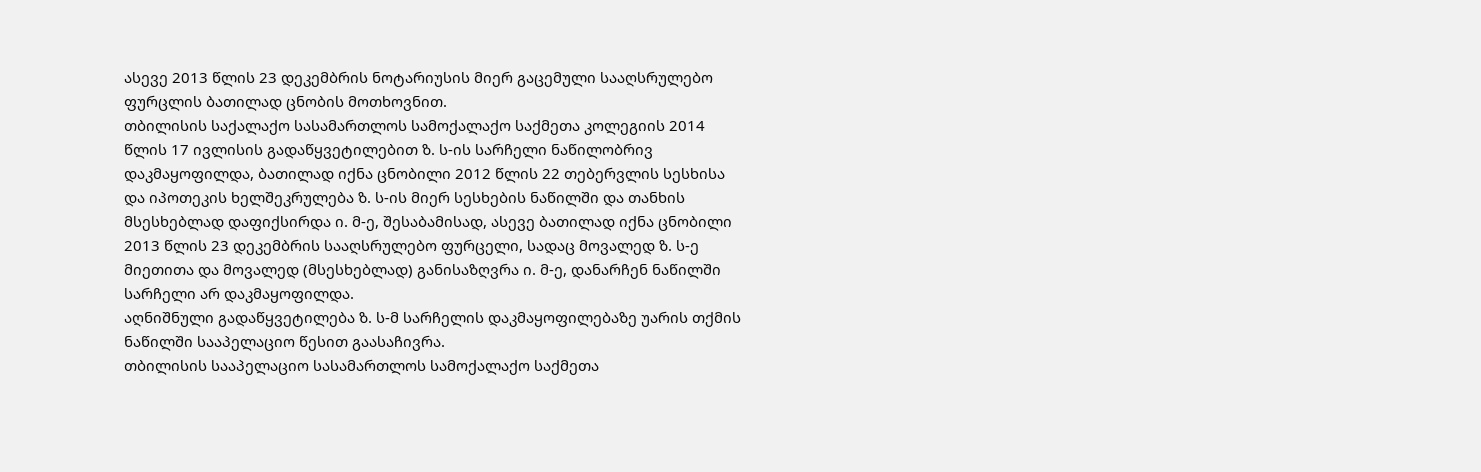ასევე 2013 წლის 23 დეკემბრის ნოტარიუსის მიერ გაცემული სააღსრულებო ფურცლის ბათილად ცნობის მოთხოვნით.
თბილისის საქალაქო სასამართლოს სამოქალაქო საქმეთა კოლეგიის 2014 წლის 17 ივლისის გადაწყვეტილებით ზ. ს-ის სარჩელი ნაწილობრივ დაკმაყოფილდა, ბათილად იქნა ცნობილი 2012 წლის 22 თებერვლის სესხისა და იპოთეკის ხელშეკრულება ზ. ს-ის მიერ სესხების ნაწილში და თანხის მსესხებლად დაფიქსირდა ი. მ-ე, შესაბამისად, ასევე ბათილად იქნა ცნობილი 2013 წლის 23 დეკემბრის სააღსრულებო ფურცელი, სადაც მოვალედ ზ. ს-ე მიეთითა და მოვალედ (მსესხებლად) განისაზღვრა ი. მ-ე, დანარჩენ ნაწილში სარჩელი არ დაკმაყოფილდა.
აღნიშნული გადაწყვეტილება ზ. ს-მ სარჩელის დაკმაყოფილებაზე უარის თქმის ნაწილში სააპელაციო წესით გაასაჩივრა.
თბილისის სააპელაციო სასამართლოს სამოქალაქო საქმეთა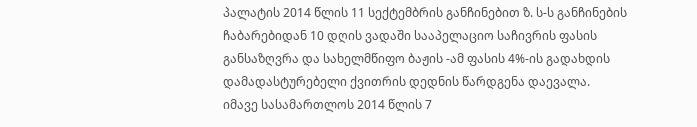პალატის 2014 წლის 11 სექტემბრის განჩინებით ზ. ს-ს განჩინების ჩაბარებიდან 10 დღის ვადაში სააპელაციო საჩივრის ფასის განსაზღვრა და სახელმწიფო ბაჟის -ამ ფასის 4%-ის გადახდის დამადასტურებელი ქვითრის დედნის წარდგენა დაევალა.
იმავე სასამართლოს 2014 წლის 7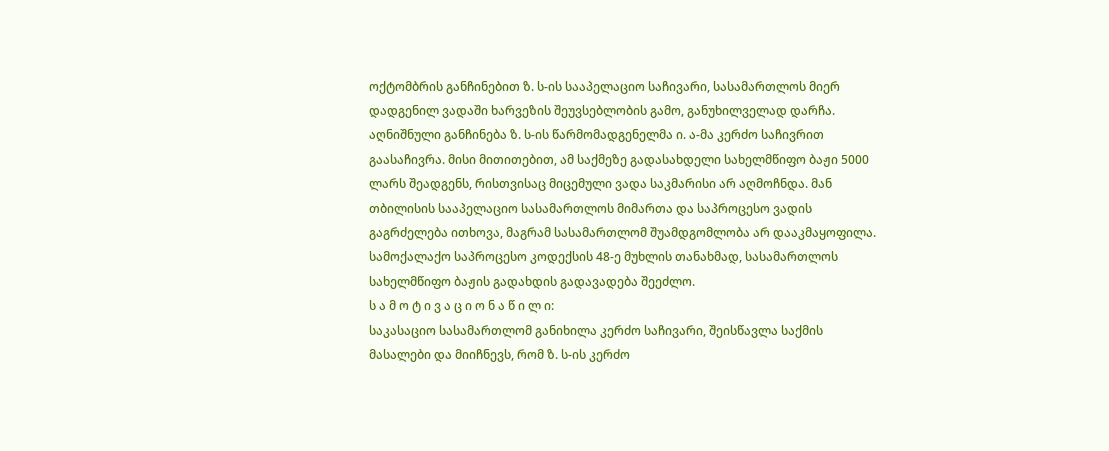ოქტომბრის განჩინებით ზ. ს-ის სააპელაციო საჩივარი, სასამართლოს მიერ დადგენილ ვადაში ხარვეზის შეუვსებლობის გამო, განუხილველად დარჩა.
აღნიშნული განჩინება ზ. ს-ის წარმომადგენელმა ი. ა-მა კერძო საჩივრით გაასაჩივრა. მისი მითითებით, ამ საქმეზე გადასახდელი სახელმწიფო ბაჟი 5000 ლარს შეადგენს, რისთვისაც მიცემული ვადა საკმარისი არ აღმოჩნდა. მან თბილისის სააპელაციო სასამართლოს მიმართა და საპროცესო ვადის გაგრძელება ითხოვა, მაგრამ სასამართლომ შუამდგომლობა არ დააკმაყოფილა. სამოქალაქო საპროცესო კოდექსის 48-ე მუხლის თანახმად, სასამართლოს სახელმწიფო ბაჟის გადახდის გადავადება შეეძლო.
ს ა მ ო ტ ი ვ ა ც ი ო ნ ა წ ი ლ ი:
საკასაციო სასამართლომ განიხილა კერძო საჩივარი, შეისწავლა საქმის მასალები და მიიჩნევს, რომ ზ. ს-ის კერძო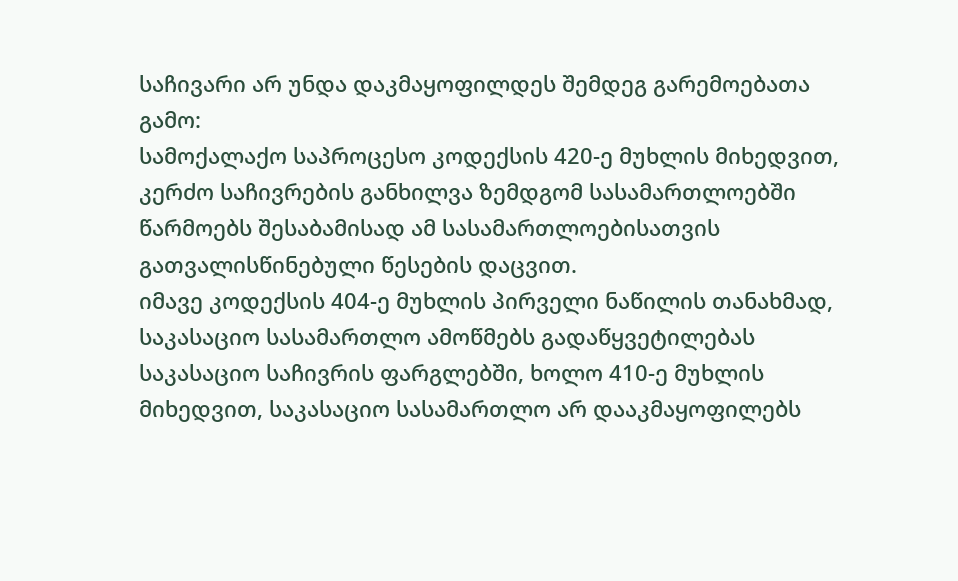საჩივარი არ უნდა დაკმაყოფილდეს შემდეგ გარემოებათა გამო:
სამოქალაქო საპროცესო კოდექსის 420-ე მუხლის მიხედვით, კერძო საჩივრების განხილვა ზემდგომ სასამართლოებში წარმოებს შესაბამისად ამ სასამართლოებისათვის გათვალისწინებული წესების დაცვით.
იმავე კოდექსის 404-ე მუხლის პირველი ნაწილის თანახმად, საკასაციო სასამართლო ამოწმებს გადაწყვეტილებას საკასაციო საჩივრის ფარგლებში, ხოლო 410-ე მუხლის მიხედვით, საკასაციო სასამართლო არ დააკმაყოფილებს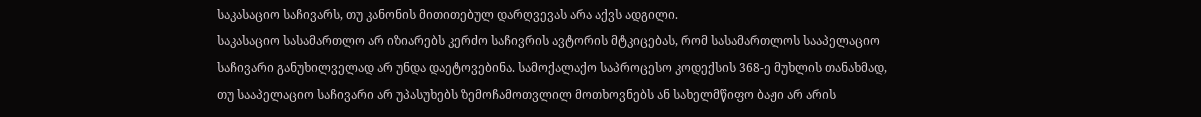საკასაციო საჩივარს, თუ კანონის მითითებულ დარღვევას არა აქვს ადგილი.
საკასაციო სასამართლო არ იზიარებს კერძო საჩივრის ავტორის მტკიცებას, რომ სასამართლოს სააპელაციო საჩივარი განუხილველად არ უნდა დაეტოვებინა. სამოქალაქო საპროცესო კოდექსის 368-ე მუხლის თანახმად, თუ სააპელაციო საჩივარი არ უპასუხებს ზემოჩამოთვლილ მოთხოვნებს ან სახელმწიფო ბაჟი არ არის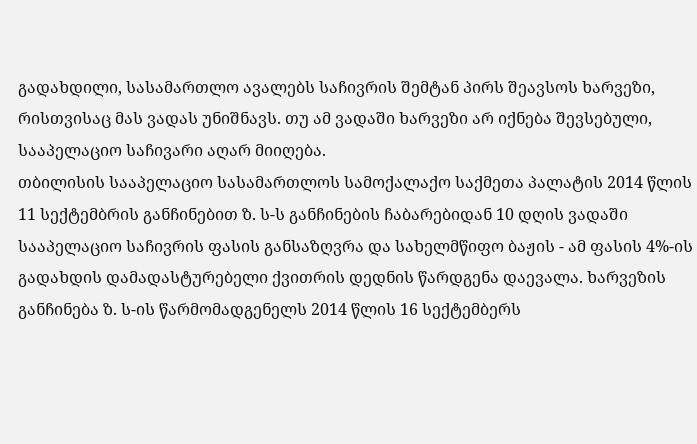გადახდილი, სასამართლო ავალებს საჩივრის შემტან პირს შეავსოს ხარვეზი, რისთვისაც მას ვადას უნიშნავს. თუ ამ ვადაში ხარვეზი არ იქნება შევსებული, სააპელაციო საჩივარი აღარ მიიღება.
თბილისის სააპელაციო სასამართლოს სამოქალაქო საქმეთა პალატის 2014 წლის 11 სექტემბრის განჩინებით ზ. ს-ს განჩინების ჩაბარებიდან 10 დღის ვადაში სააპელაციო საჩივრის ფასის განსაზღვრა და სახელმწიფო ბაჟის - ამ ფასის 4%-ის გადახდის დამადასტურებელი ქვითრის დედნის წარდგენა დაევალა. ხარვეზის განჩინება ზ. ს-ის წარმომადგენელს 2014 წლის 16 სექტემბერს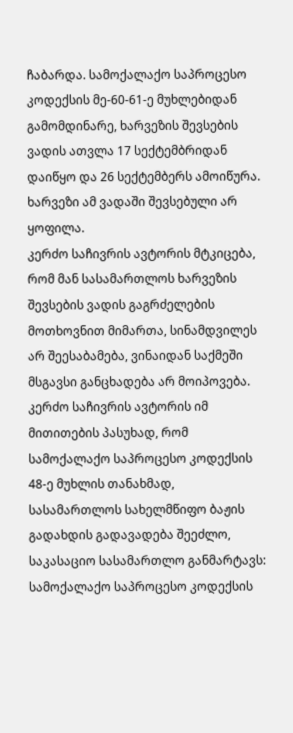ჩაბარდა. სამოქალაქო საპროცესო კოდექსის მე-60-61-ე მუხლებიდან გამომდინარე, ხარვეზის შევსების ვადის ათვლა 17 სექტემბრიდან დაიწყო და 26 სექტემბერს ამოიწურა. ხარვეზი ამ ვადაში შევსებული არ ყოფილა.
კერძო საჩივრის ავტორის მტკიცება, რომ მან სასამართლოს ხარვეზის შევსების ვადის გაგრძელების მოთხოვნით მიმართა, სინამდვილეს არ შეესაბამება, ვინაიდან საქმეში მსგავსი განცხადება არ მოიპოვება.
კერძო საჩივრის ავტორის იმ მითითების პასუხად, რომ სამოქალაქო საპროცესო კოდექსის 48-ე მუხლის თანახმად, სასამართლოს სახელმწიფო ბაჟის გადახდის გადავადება შეეძლო, საკასაციო სასამართლო განმარტავს: სამოქალაქო საპროცესო კოდექსის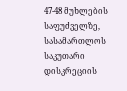47-48 მუხლების საფუძველზე, სასამართლოს საკუთარი დისკრეციის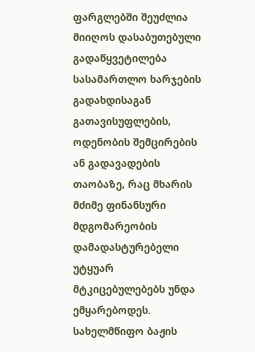ფარგლებში შეუძლია მიიღოს დასაბუთებული გადაწყვეტილება სასამართლო ხარჯების გადახდისაგან გათავისუფლების, ოდენობის შემცირების ან გადავადების თაობაზე, რაც მხარის მძიმე ფინანსური მდგომარეობის დამადასტურებელი უტყუარ მტკიცებულებებს უნდა ემყარებოდეს. სახელმწიფო ბაჟის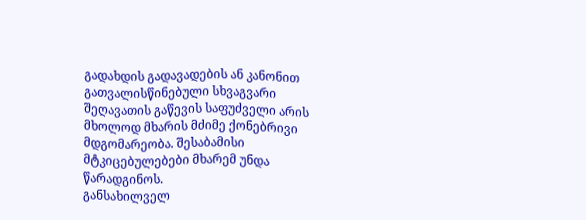გადახდის გადავადების ან კანონით გათვალისწინებული სხვაგვარი შეღავათის გაწევის საფუძველი არის მხოლოდ მხარის მძიმე ქონებრივი მდგომარეობა. შესაბამისი მტკიცებულებები მხარემ უნდა წარადგინოს.
განსახილველ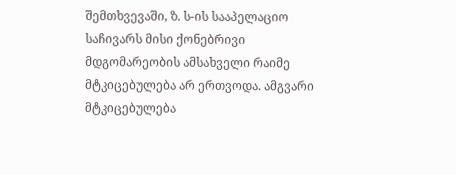შემთხვევაში, ზ. ს-ის სააპელაციო საჩივარს მისი ქონებრივი მდგომარეობის ამსახველი რაიმე მტკიცებულება არ ერთვოდა. ამგვარი მტკიცებულება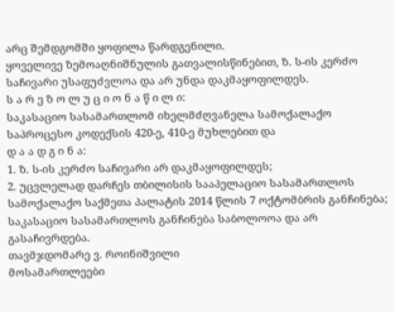არც შემდგომში ყოფილა წარდგენილი.
ყოველივე ზემოაღნიშნულის გათვალისწინებით, ზ. ს-ის კერძო საჩივარი უსაფუძვლოა და არ უნდა დაკმაყოფილდეს.
ს ა რ ე ზ ო ლ უ ც ი ო ნ ა წ ი ლ ი:
საკასაციო სასამართლომ იხელმძღვანელა სამოქალაქო საპროცესო კოდექსის 420-ე, 410-ე მუხლებით და
დ ა ა დ გ ი ნ ა:
1. ზ. ს-ის კერძო საჩივარი არ დაკმაყოფილდეს;
2. უცვლელად დარჩეს თბილისის სააპელაციო სასამართლოს სამოქალაქო საქმეთა პალატის 2014 წლის 7 ოქტომბრის განჩინება;
საკასაციო სასამართლოს განჩინება საბოლოოა და არ გასაჩივრდება.
თავმჯდომარე ვ. როინიშვილი
მოსამართლეები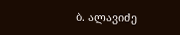ბ. ალავიძე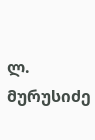ლ. მურუსიძე